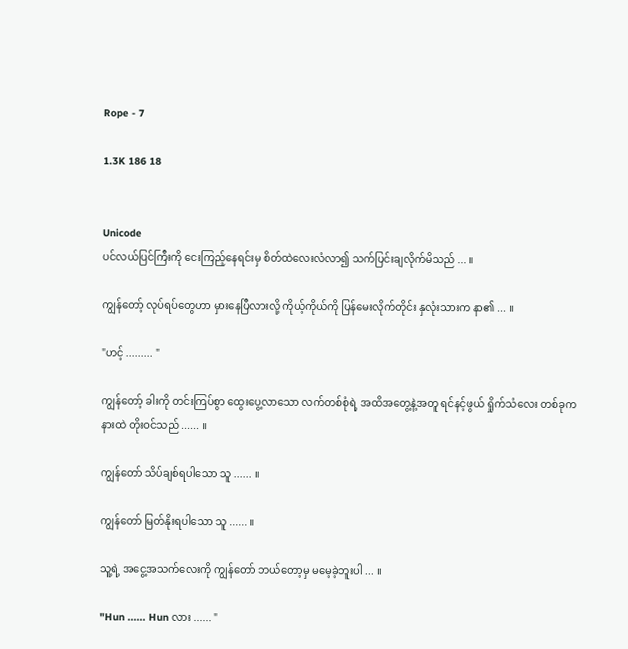Rope - 7

1.3K 186 18


Unicode
ပင်လယ်ပြင်ကြီးကို ငေးကြည့်နေရင်းမှ စိတ်ထဲလေးလံလာ၍ သက်ပြင်းချလိုက်မိသည် ... ။

ကျွန်တော့် လုပ်ရပ်တွေဟာ မှားနေပြီလားလို့ ကိုယ့်ကိုယ်ကို ပြန်မေးလိုက်တိုင်း နှလုံးသားက နာ၏ ... ။

"ဟင့် ......... "

ကျွန်တော့် ခါးကို တင်းကြပ်စွာ ထွေးပွေ့လာသော လက်တစ်စုံရဲ့ အထိအတွေ့နဲ့အတူ ရင်နင့်ဖွယ် ရှိုက်သံလေး တစ်ခုက နားထဲ တိုးဝင်သည် ...... ။

ကျွန်တော် သိပ်ချစ်ရပါသော သူ ...... ။

ကျွန်တော် မြတ်နိုးရပါသော သူ ...... ။

သူ့ရဲ့ အငွေ့အသက်လေးကို ကျွန်တော် ဘယ်တော့မှ မမေ့ခဲ့ဘူးပါ ... ။

"Hun ...... Hun လား ...... "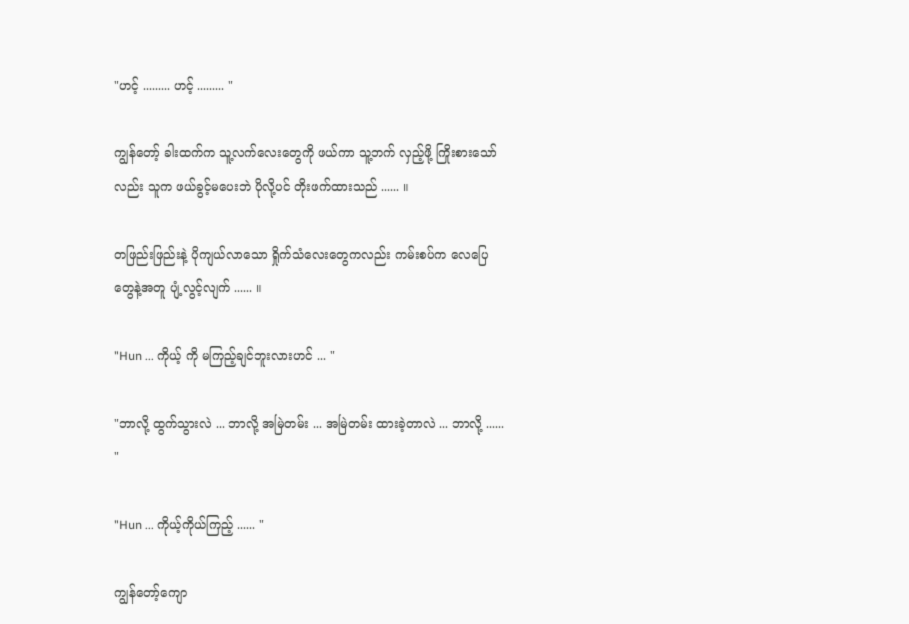"ဟင့် ......... ဟင့် ......... "

ကျွန်တော့် ခါးထက်က သူ့လက်လေးတွေကို ဖယ်ကာ သူ့ဘက် လှည့်ဖို့ ကြိုးစားသော်လည်း သူက ဖယ်ခွင့်မပေးဘဲ ပိုလို့ပင် တိုးဖက်ထားသည် ...... ။

တဖြည်းဖြည်းနဲ့ ပိုကျယ်လာသော ရှိုက်သံလေးတွေကလည်း ကမ်းစပ်က လေပြေတွေနဲ့အတူ ပျံ့လွင့်လျက် ...... ။

"Hun ... ကိုယ့် ကို မကြည့်ချင်ဘူးလားဟင် ... "

"ဘာလို့ ထွက်သွားလဲ ... ဘာလို့ အမြဲတမ်း ... အမြဲတမ်း ထားခဲ့တာလဲ ... ဘာလို့ ...... "

"Hun ... ကိုယ့်ကိုယ်ကြည့် ...... "

ကျွန်တော့်ကျော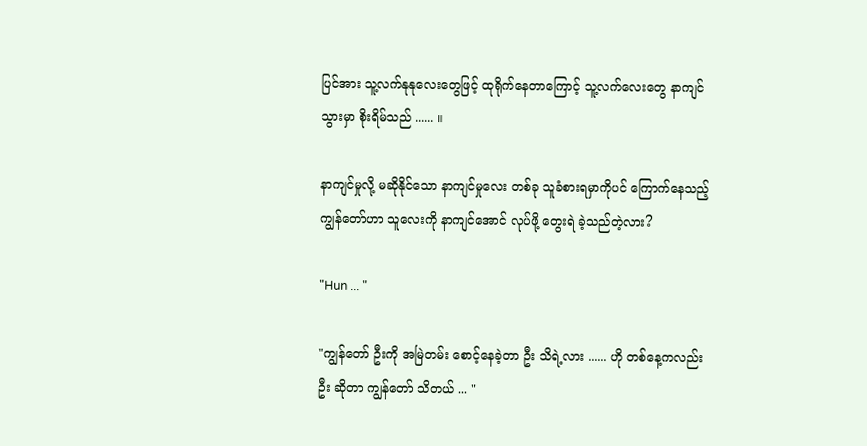ပြင်အား သူ့လက်နုနုလေးတွေဖြင့် ထုရိုက်နေတာကြောင့် သူ့လက်လေးတွေ နာကျင်သွားမှာ စိုးရိမ်သည် ...... ။

နာကျင်မှုလို့ မဆိုနိုင်သော နာကျင်မှုလေး တစ်ခု သူခံစားရမှာကိုပင် ကြောက်နေသည့် ကျွန်တော်ဟာ သူလေးကို နာကျင်အောင် လုပ်ဖို့ တွေးရဲ ခဲ့သည်တဲ့လား?

"Hun ... "

"ကျွန်တော် ဦးကို အမြဲတမ်း စောင့်နေခဲ့တာ ဦး သိရဲ့လား ...... ဟို တစ်နေ့ကလည်း ဦး ဆိုတာ ကျွန်တော် သိတယ် ... "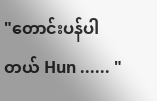"တောင်းပန်ပါတယ် Hun ...... "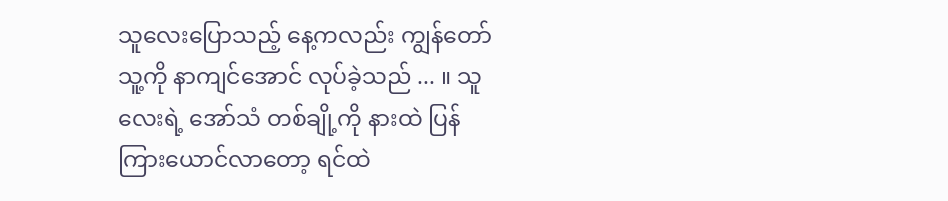သူလေးပြောသည့် နေ့ကလည်း ကျွန်တော် သူ့ကို နာကျင်အောင် လုပ်ခဲ့သည် ... ။ သူလေးရဲ့ အော်သံ တစ်ချို့ကို နားထဲ ပြန်ကြားယောင်လာတော့ ရင်ထဲ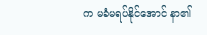က မခံမရပ်နိုင်အောင် နာ၏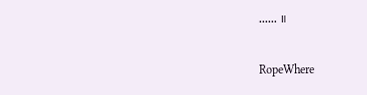...... ။

RopeWhere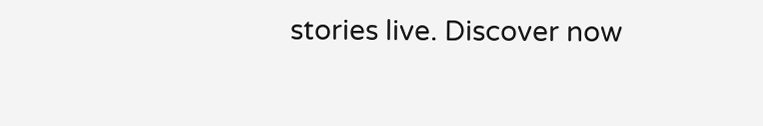stories live. Discover now